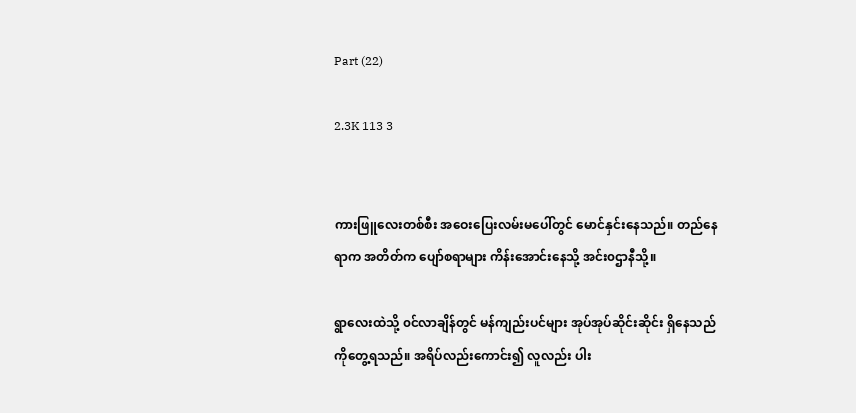Part (22)

2.3K 113 3


ကားဖြူလေးတစ်စီး အဝေးပြေးလမ်းမပေါ်တွင် မောင်နှင်းနေသည်။ တည်နေရာက အတိတ်က ပျော်စရာများ ကိန်းအောင်းနေသို့ အင်း၀ဌာနီသို့။

ရွာလေးထဲသို့ ၀င်လာချိန်တွင် မန်ကျည်းပင်များ အုပ်အုပ်ဆိုင်းဆိုင်း ရှိနေသည်ကိုတွေ့ရသည်။ အရိပ်လည်းကောင်း၍ လူလည်း ပါး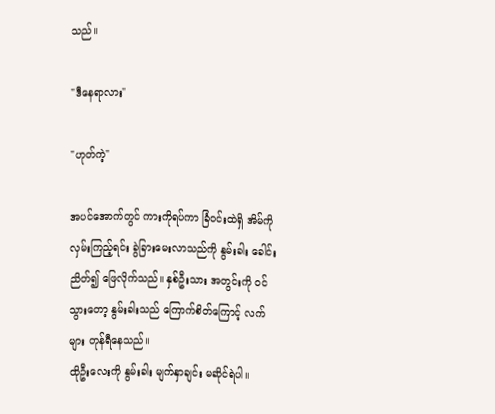သည်။

"ဒီနေရာလား"

"ဟုတ်ကဲ့"

အပင်အောက်တွင် ကားကိုရပ်ကာ ခြံ၀င်းထဲရှိ အိမ်ကို လှမ်းကြည့်ရင်း ခွဲခြားမေးလာသည်ကို နွမ်းခါး ခေါင်းညိတ်၍ ဖြေလိုက်သည်။ နှစ်ဦးသား အတွင်းကို ၀င်သွားတော့ နွမ်းခါးသည် ကြောက်စိတ်ကြောင့် လက်များ တုန်ရီနေသည်။
ထိုဦးလေးကို နွမ်းခါး မျက်နှာချင်း မဆိုင်ရဲပါ။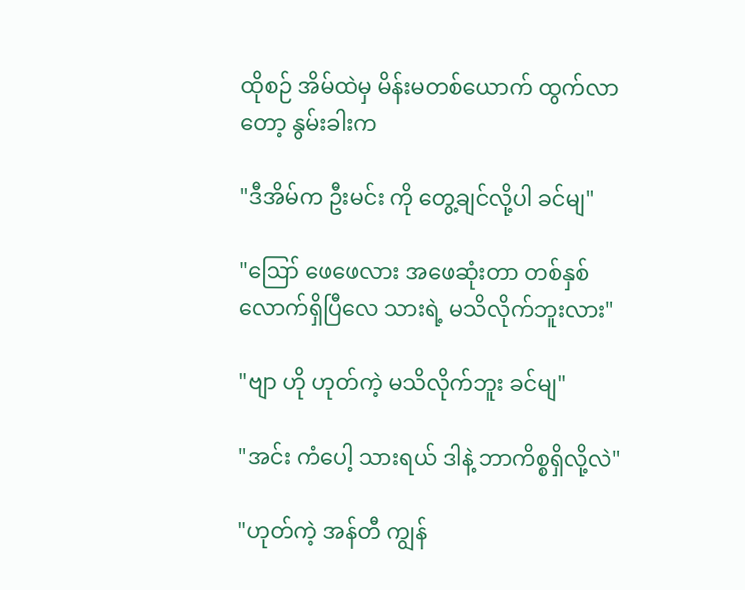ထိုစဉ် အိမ်ထဲမှ မိန်းမတစ်ယောက် ထွက်လာတော့ နွမ်းခါးက

"ဒီအိမ်က ဦးမင်း ကို တွေ့ချင်လို့ပါ ခင်မျ"

"ဪ ဖေဖေလား အဖေဆုံးတာ တစ်နှစ်လောက်ရှိပြီလေ သားရဲ့ မသိလိုက်ဘူးလား"

"ဗျာ ဟို ဟုတ်ကဲ့ မသိလိုက်ဘူး ခင်မျ"

"အင်း ကံပေါ့ သားရယ် ဒါနဲ့ ဘာကိစ္စရှိလို့လဲ"

"ဟုတ်ကဲ့ အန်တီ ကျွန်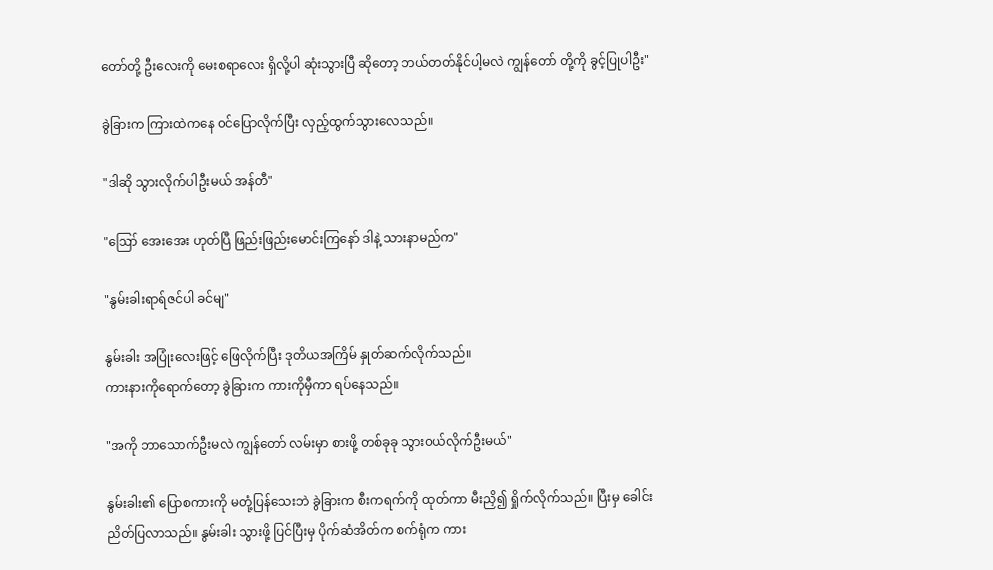တော်တို့ ဦးလေးကို မေးစရာလေး ရှိလို့ပါ ဆုံးသွားပြီ ဆိုတော့ ဘယ်တတ်နိုင်ပါ့မလဲ ကျွန်တော် တို့ကို ခွင့်ပြုပါဦး"

ခွဲခြားက ကြားထဲကနေ ၀င်ပြောလိုက်ပြီး လှည့်ထွက်သွားလေသည်။

"ဒါဆို သွားလိုက်ပါဦးမယ် အန်တီ"

"ဪ အေးအေး ဟုတ်ပြီ ဖြည်းဖြည်းမောင်းကြနော် ဒါနဲ့ သားနာမည်က"

"နွမ်းခါးရာရ်ဇင်ပါ ခင်မျ"

နွမ်းခါး အပြုံးလေးဖြင့် ဖြေလိုက်ပြီး ဒုတိယအကြိမ် နှုတ်ဆက်လိုက်သည်။
ကားနားကိုရောက်တော့ ခွဲခြားက ကားကိုမှီကာ ရပ်နေသည်။

"အကို ဘာသောက်ဦးမလဲ ကျွန်တော် လမ်းမှာ စားဖို့ တစ်ခုခု သွား၀ယ်လိုက်ဦးမယ်"

နွမ်းခါး၏ ပြောစကားကို မတုံ့ပြန်သေးဘဲ ခွဲခြားက ‌စီးကရက်ကို ထုတ်ကာ မီးညှိ၍ ရှိုက်လိုက်သည်။ ပြီးမှ ခေါင်းညိတ်ပြလာသည်။ နွမ်းခါး သွားဖို့ ပြင်ပြီးမှ ပိုက်ဆံအိတ်က စက်ရုံက ကား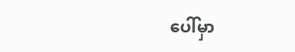ပေါ်မှာ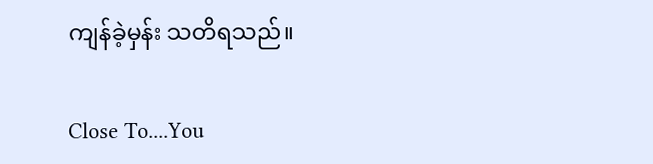ကျန်ခဲ့မှန်း သတိရသည်။

Close To....You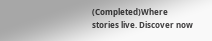(Completed)Where stories live. Discover now